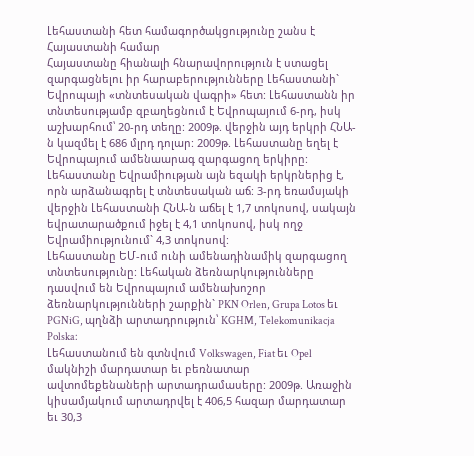Լեհաստանի հետ համագործակցությունը շանս է Հայաստանի համար
Հայաստանը հիանալի հնարավորություն է ստացել զարգացնելու իր հարաբերությունները Լեհաստանի` Եվրոպայի «տնտեսական վագրի» հետ: Լեհաստանն իր տնտեսությամբ զբաղեցնում է Եվրոպայում 6-րդ, իսկ աշխարհում՝ 20-րդ տեղը: 2009թ. վերջին այդ երկրի ՀՆԱ-ն կազմել է 686 մլրդ դոլար: 2009թ. Լեհաստանը եղել է Եվրոպայում ամենաարագ զարգացող երկիրը: Լեհաստանը Եվրամիության այն եզակի երկրներից է, որն արձանագրել է տնտեսական աճ: 3-րդ եռամսյակի վերջին Լեհաստանի ՀՆԱ-ն աճել է 1,7 տոկոսով, սակայն եվրատարածքում իջել է 4,1 տոկոսով, իսկ ողջ Եվրամիությունում` 4,3 տոկոսով:
Լեհաստանը ԵՄ-ում ունի ամենադինամիկ զարգացող տնտեսությունը: Լեհական ձեռնարկությունները դասվում են Եվրոպայում ամենախոշոր ձեռնարկությունների շարքին` PKN Orlen, Grupa Lotos եւ PGNiG, պղնձի արտադրություն՝ KGHM, Telekomunikacja Polska:
Լեհաստանում են գտնվում Volkswagen, Fiat եւ Opel մակնիշի մարդատար եւ բեռնատար ավտոմեքենաների արտադրամասերը: 2009թ. Առաջին կիսամյակում արտադրվել է 406,5 հազար մարդատար եւ 30,3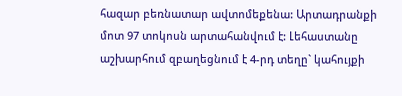հազար բեռնատար ավտոմեքենա: Արտադրանքի մոտ 97 տոկոսն արտահանվում է: Լեհաստանը աշխարհում զբաղեցնում է 4-րդ տեղը` կահույքի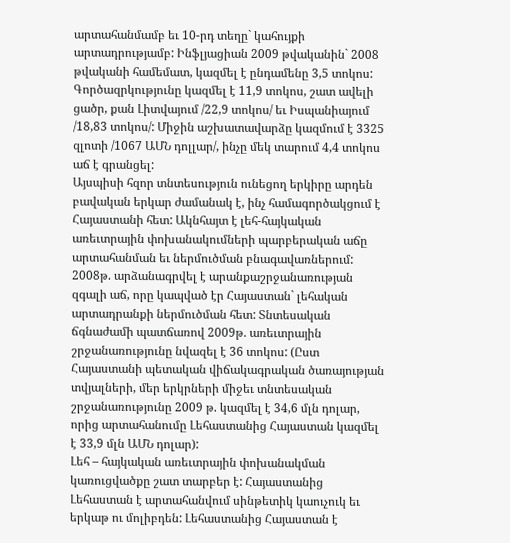արտահանմամբ եւ 10-րդ տեղը` կահույքի արտադրությամբ: Ինֆլյացիան 2009 թվականին` 2008 թվականի համեմատ, կազմել է ընդամենը 3,5 տոկոս: Գործազրկությունը կազմել է 11,9 տոկոս, շատ ավելի ցածր, քան Լիտվայում /22,9 տոկոս/ եւ Իսպանիայում /18,83 տոկոս/: Միջին աշխատավարձը կազմում է 3325 զլոտի /1067 ԱՄՆ դոլլար/, ինչը մեկ տարում 4,4 տոկոս աճ է գրանցել:
Այսպիսի հզոր տնտեսություն ունեցող երկիրը արդեն բավական երկար ժամանակ է, ինչ համագործակցում է Հայաստանի հետ: Ակնհայտ է լեհ-հայկական առեւտրային փոխանակումների պարբերական աճը արտահանման եւ ներմուծման բնագավառներում: 2008թ. արձանագրվել է արանքաշրջանառության զգալի աճ, որը կապված էր Հայաստան` լեհական արտադրանքի ներմուծման հետ: Տնտեսական ճգնաժամի պատճառով 2009թ. առեւտրային շրջանառությունը նվազել է 36 տոկոս: (Ըստ Հայաստանի պետական վիճակագրական ծառայության տվյալների, մեր երկրների միջեւ տնտեսական շրջանառությունը 2009 թ. կազմել է 34,6 մլն դոլար, որից արտահանումը Լեհաստանից Հայաստան կազմել է 33,9 մլն ԱՄՆ դոլար):
Լեհ – հայկական առեւտրային փոխանակման կառուցվածքը շատ տարբեր է: Հայաստանից Լեհաստան է արտահանվում սինթետիկ կաուչուկ եւ երկաթ ու մոլիբդեն: Լեհաստանից Հայաստան է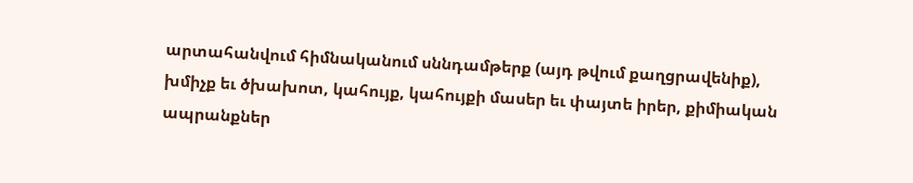արտահանվում հիմնականում սննդամթերք (այդ թվում քաղցրավենիք), խմիչք եւ ծխախոտ, կահույք, կահույքի մասեր եւ փայտե իրեր, քիմիական ապրանքներ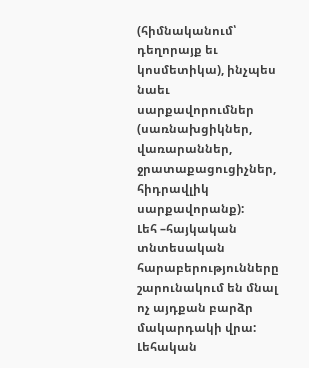(հիմնականում՝ դեղորայք եւ կոսմետիկա), ինչպես նաեւ սարքավորումներ (սառնախցիկներ, վառարաններ, ջրատաքացուցիչներ, հիդրավլիկ սարքավորանք):
Լեհ –հայկական տնտեսական հարաբերությունները շարունակում են մնալ ոչ այդքան բարձր մակարդակի վրա: Լեհական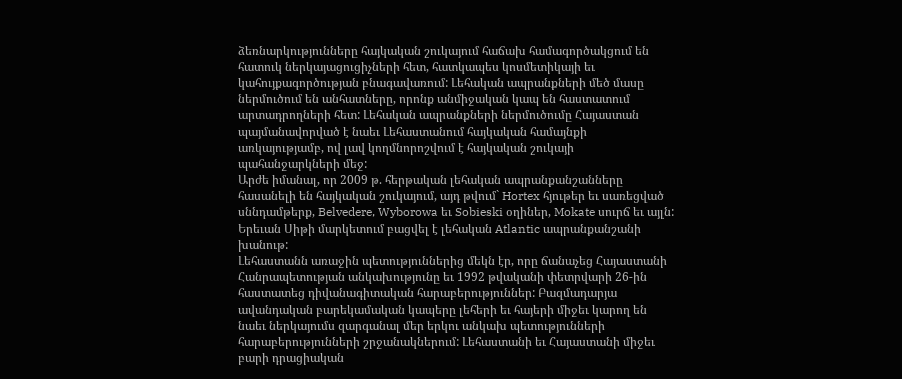ձեռնարկությունները հայկական շուկայում հաճախ համագործակցում են հատուկ ներկայացուցիչների հետ, հատկապես կոսմետիկայի եւ կահույքագործության բնագավառում: Լեհական ապրանքների մեծ մասը ներմուծում են անհատները, որոնք անմիջական կապ են հաստատում արտադրողների հետ: Լեհական ապրանքների ներմուծումը Հայաստան պայմանավորված է նաեւ Լեհաստանում հայկական համայնքի առկայությամբ, ով լավ կողմնորոշվում է հայկական շուկայի պահանջարկների մեջ:
Արժե իմանալ, որ 2009 թ. հերթական լեհական ապրանքանշանները հասանելի են հայկական շուկայում, այդ թվում` Hortex հյութեր եւ սառեցված սննդամթերք, Belvedere, Wyborowa եւ Sobieski օղիներ, Mokate սուրճ եւ այլն: Երեւան Սիթի մարկետում բացվել է լեհական Atlantic ապրանքանշանի խանութ:
Լեհաստանն առաջին պետություններից մեկն էր, որը ճանաչեց Հայաստանի Հանրապետության անկախությունը եւ 1992 թվականի փետրվարի 26-ին հաստատեց դիվանագիտական հարաբերություններ: Բազմադարյա ավանդական բարեկամական կապերը լեհերի եւ հայերի միջեւ կարող են նաեւ ներկայումս զարգանալ մեր երկու անկախ պետությունների հարաբերությունների շրջանակներում: Լեհաստանի եւ Հայաստանի միջեւ բարի դրացիական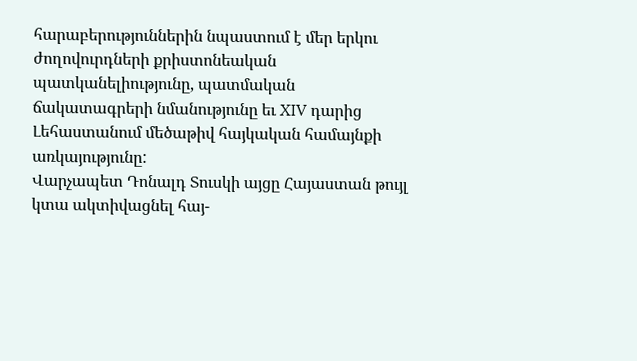հարաբերություններին նպաստում է մեր երկու ժողովուրդների քրիստոնեական պատկանելիությունը, պատմական ճակատագրերի նմանությունը եւ XIV դարից Լեհաստանում մեծաթիվ հայկական համայնքի առկայությունը:
Վարչապետ Դոնալդ Տուսկի այցը Հայաստան թույլ կտա ակտիվացնել հայ-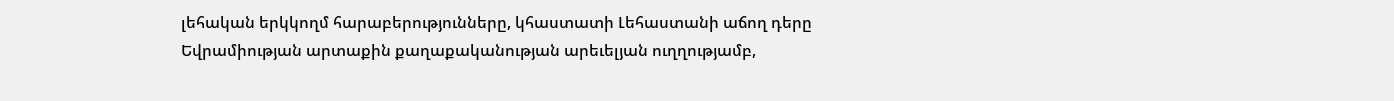լեհական երկկողմ հարաբերությունները, կհաստատի Լեհաստանի աճող դերը Եվրամիության արտաքին քաղաքականության արեւելյան ուղղությամբ,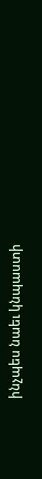ինչպես նաեւ կնպաստի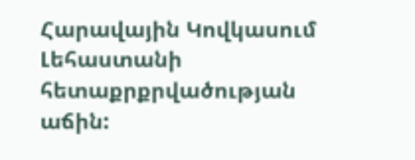Հարավային Կովկասում Լեհաստանի հետաքրքրվածության աճին: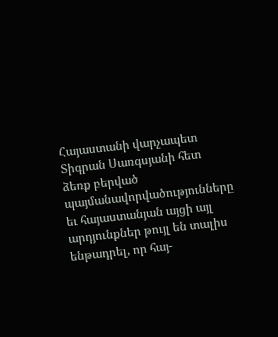Հայաստանի վարչապետ Տիգրան Սառգսյանի հետ ձեռք բերված պայմանավորվածությունները եւ հայաստանյան այցի այլ արդյունքներ թույլ են տալիս ենթադրել, որ հայ-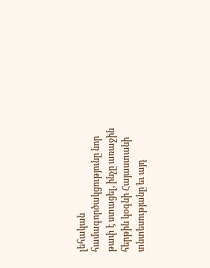լեհական համագործակցությունը նոր թափ է ստացել, ինչը առաջին հերթին կօգնի Հայաստանի տնտեսությանը եւ այդ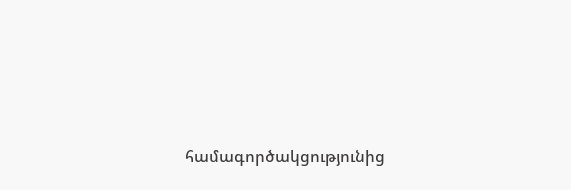համագործակցությունից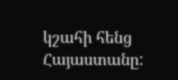կշահի հենց Հայաստանը: